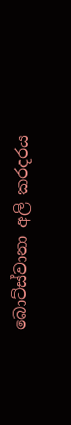බොට්ස්වානා අලි කරදරය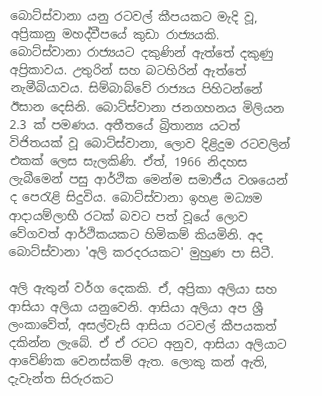බොට්ස්වානා යනු රටවල් කීපයකට මැදි වූ, අප්‍රිකානු මහද්වීපයේ කුඩා රාජ්‍යයකි. බොට්ස්වානා රාජ්‍යයට දකුණින් ඇත්තේ දකුණු අප්‍රිකාවය. උතුරින් සහ බටහිරින් ඇත්තේ නැමීබියාවය. සිම්බාබ්වේ රාජ්‍යය පිහිටන්නේ ඊසාන දෙසිනි. බොට්ස්වානා ජනගහනය මිලියන 2.3 ක් පමණය. අතීතයේ බ්‍රිතාන්‍ය යටත් විජිතයක් වූ බොට්ස්වානා, ලොව දිළිදුම රටවලින් එකක් ලෙස සැලකිණි. ඒත්, 1966 නිදහස ලැබීමෙන් පසු ආර්ථික මෙන්ම සමාජීය වශයෙන් ද පෙරැළි සිදුවිය. බොට්ස්වානා ඉහළ මධ්‍යම ආදායම්ලාභී රටක් බවට පත් වූයේ ලොව වේගවත් ආර්ථිකයකට හිමිකම් කියමිනි. අද බොට්ස්වානා 'අලි කරදරයකට' මුහුණ පා සිටී.

අලි ඇතුන් වර්ග දෙකකි. ඒ, අප්‍රිකා අලියා සහ ආසියා අලියා යනුවෙනි. ආසියා අලියා අප ශ්‍රී ලංකාවේත්, අසල්වැසි ආසියා රටවල් කීපයකත් දකින්න ලැබේ. ඒ ඒ රටට අනුව, ආසියා අලියාට ආවේණික වෙනස්කම් ඇත. ලොකු කන් ඇති, දැවැන්ත සිරුරකට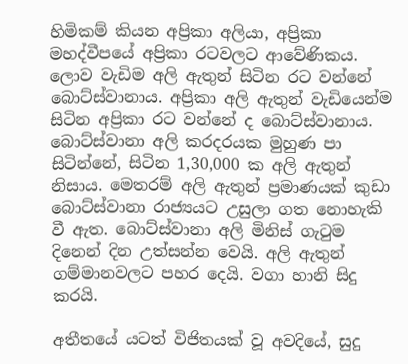හිමිකම් කියන අප්‍රිකා අලියා, අප්‍රිකා මහද්වීපයේ අප්‍රිකා රටවලට ආවේණිකය. ලොව වැඩිම අලි ඇතුන් සිටින රට වන්නේ බොට්ස්වානාය. අප්‍රිකා අලි ඇතුන් වැඩියෙන්ම සිටින අප්‍රිකා රට වන්නේ ද බොට්ස්වානාය. බොට්ස්වානා අලි කරදරයක මුහුණ පා සිටින්නේ, සිටින 1,30,000 ක අලි ඇතුන් නිසාය. මෙතරම් අලි ඇතුන් ප්‍රමාණයක් කුඩා බොට්ස්වානා රාජ්‍යයට උසුලා ගත නොහැකි වී ඇත. බොට්ස්වානා අලි මිනිස් ගැටුම දිනෙන් දින උත්සන්න වෙයි. අලි ඇතුන් ගම්මානවලට පහර දෙයි. වගා හානි සිදු කරයි.

අතීතයේ යටත් විජිතයක් වූ අවදියේ, සුදු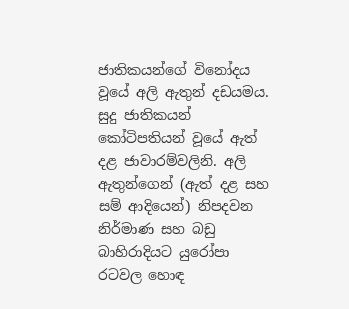ජාතිකයන්ගේ විනෝදය වූයේ අලි ඇතුන් දඩයමය. සුදු ජාතිකයන් කෝටිපතියන් වූයේ ඇත් දළ ජාවාරම්වලිනි. අලි ඇතුන්ගෙන් (ඇත් දළ සහ සම් ආදියෙන්) නිපදවන නිර්මාණ සහ බඩු බාහිරාදියට යුරෝපා රටවල හොඳ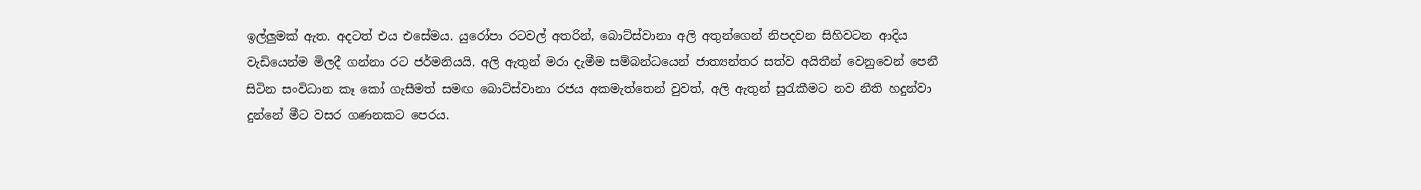ඉල්ලුමක් ඇත. අදටත් එය එසේමය. යුරෝපා රටවල් අතරින්, බොට්ස්වානා අලි අතුන්ගෙන් නිපදවන සිහිවටන ආදිය වැඩියෙන්ම මිලදී ගන්නා රට ජර්මනියයි. අලි ඇතුන් මරා දැමීම සම්බන්ධයෙන් ජාත්‍යන්තර සත්ව අයිතීන් වෙනුවෙන් පෙනී සිටින සංවිධාන කෑ කෝ ගැසීමත් සමඟ බොට්ස්වානා රජය අකමැත්තෙන් වුවත්, අලි ඇතුන් සුරැකීමට නව නීති හදුන්වා දුන්නේ මීට වසර ගණනකට පෙරය.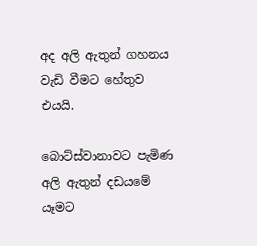අද අලි ඇතුන් ගහනය වැඩි වීමට හේතුව එයයි.

බොට්ස්වානාවට පැමිණ අලි ඇතුන් දඩයමේ යෑමට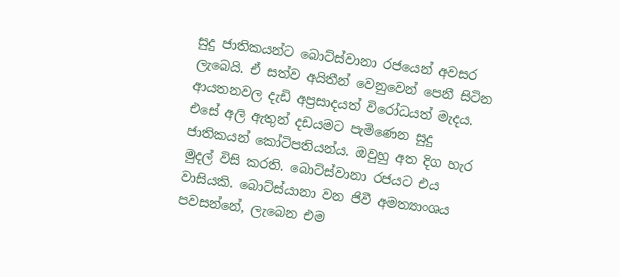සුදු ජාතිකයන්ට බොට්ස්වානා රජයෙන් අවසර ලැබෙයි. ඒ සත්ව අයිතීන් වෙනුවෙන් පෙනී සිටින ආයතනවල දැඩි අප්‍රසාදයත් විරෝධයත් මැදය. එසේ අලි ඇතුන් දඩයමට පැමිණෙන සුදු ජාතිකයන් කෝටිපතියන්ය. ඔවුහු අත දිග හැර මුදල් විසි කරති. බොට්ස්වානා රජයට එය වාසියකි. බොට්ස්යානා වන ජිවී අමත්‍යාංශය පවසන්නේ, ලැබෙන එම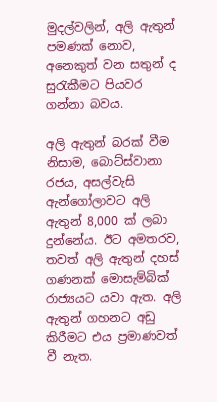මුදල්වලින්, අලි ඇතුන් පමණක් නොව, අනෙකුත් වන සතුන් ද සුරැකීමට පියවර ගන්නා බවය.

අලි ඇතුන් බරක් වීම නිසාම, බොට්ස්වානා රජය, අසල්වැසි ඇන්ගෝලාවට අලි ඇතුන් 8,000 ක් ලබා දුන්නේය. ඊට අමතරව, තවත් අලි ඇතුන් දහස් ගණනක් මොසැම්බික් රාජ්‍යයට යවා ඇත. අලි ඇතුන් ගහනට අඩු කිරීමට එය ප්‍රමාණවත් වී නැත.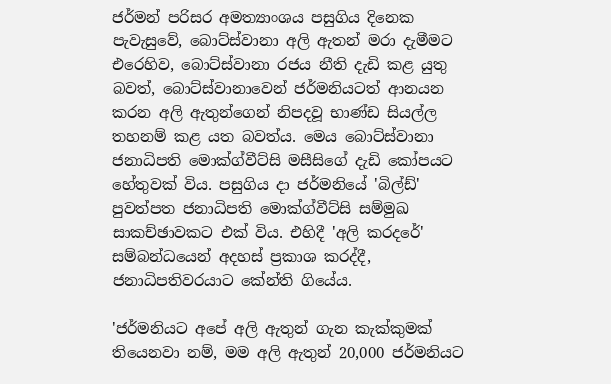ජර්මන් පරිසර අමත්‍යාංශය පසුගිය දිනෙක පැවැසුවේ, බොට්ස්වානා අලි ඇතන් මරා දැමීමට එරෙහිව, බොට්ස්වානා රජය නීති දැඩි කළ යුතු බවත්, බොට්ස්වානාවෙන් ජර්මනියටත් ආනයන කරන අලි ඇතුන්ගෙන් නිපදවූ භාණ්ඩ සියල්ල තහනම් කළ යත බවත්ය. මෙය බොට්ස්වානා ජනාධිපති මොක්ග්වීට්සි මසීසිගේ දැඩි කෝපයට හේතුවක් විය. පසුගිය දා ජර්මනියේ 'බිල්ඩ්' පුවත්පත ජනාධිපති මොක්ග්වීට්සි සම්මුඛ සාකච්ඡාවකට එක් විය. එහිදී 'අලි කරදරේ' සම්බන්ධයෙන් අදහස් ප්‍රකාශ කරද්දී, ජනාධිපතිවරයාට කේන්ති ගියේය.

'ජර්මනියට අපේ අලි ඇතුන් ගැන කැක්කුමක් තියෙනවා නම්, මම අලි ඇතුන් 20,000 ජර්මනියට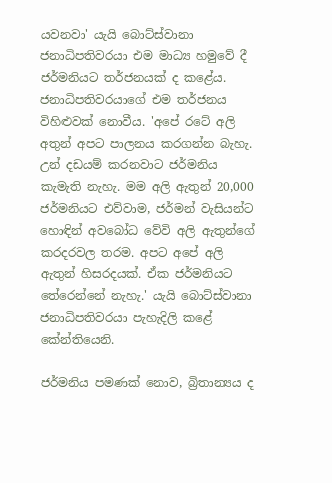යවනවා' යැයි බොට්ස්වානා ජනාධිපතිවරයා එම මාධ්‍ය හමුවේ දී ජර්මනියට තර්ජනයක් ද කළේය. ජනාධිපතිවරයාගේ එම තර්ජනය විහිළුවක් නොවීය. 'අපේ රටේ අලි අතුන් අපට පාලනය කරගන්න බැහැ. උන් දඩයම් කරනවාට ජර්මනිය කැමැති නැහැ. මම අලි ඇතුන් 20,000 ජර්මනියට එව්වාම, ජර්මන් වැසියන්ට හොඳින් අවබෝධ වේවි අලි ඇතුන්ගේ කරදරවල තරම. අපට අපේ අලි ඇතුන් හිසරදයක්. ඒක ජර්මනියට තේරෙන්නේ නැහැ.' යැයි බොට්ස්වානා ජනාධිපතිවරයා පැහැදිලි කළේ කේන්තියෙනි.

ජර්මනිය පමණක් නොව, බ්‍රිතාන්‍යය ද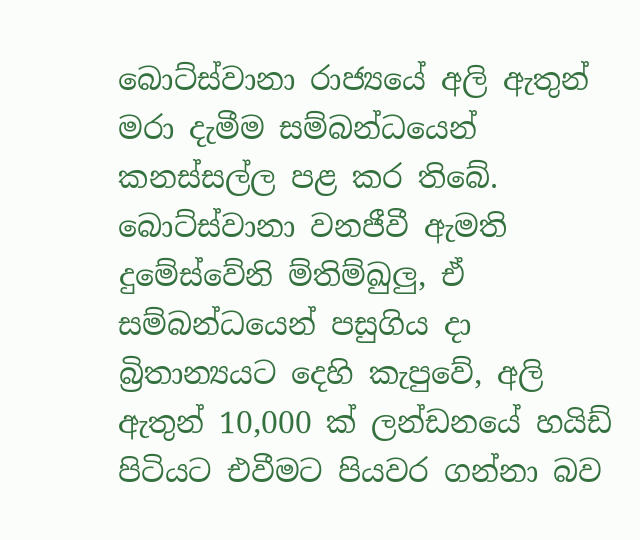බොට්ස්වානා රාජ්‍යයේ අලි ඇතුන් මරා දැමීම සම්බන්ධයෙන් කනස්සල්ල පළ කර තිබේ. බොට්ස්වානා වනජීවී ඇමති දුමේස්වේනි ම්තිම්ඛුලු, ඒ සම්බන්ධයෙන් පසුගිය දා බ්‍රිතාන්‍යයට දෙහි කැපුවේ, අලි ඇතුන් 10,000 ක් ලන්ඩනයේ හයිඩ් පිටියට එවීමට පියවර ගන්නා බව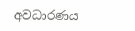අවධාරණය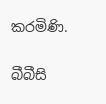කරමිණි.

බීබීසි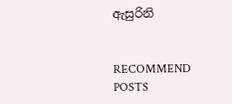ඇසුරිනි


RECOMMEND POSTS